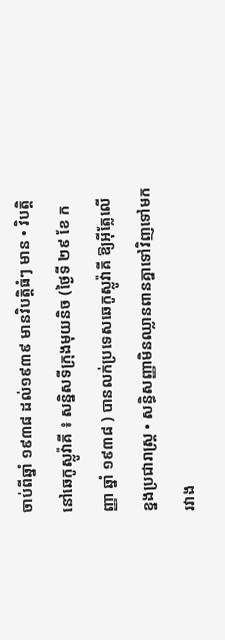ចាប់ពីឆ្នាំ ១៩៣៨ ដល់១៩៣៩ មានវិបត្តិធំៗ មាន • វិបត្តិនៅឆេកូស្លូវ៉ាគី ៖ សន្និសទីក្រុងមុយនិច (ថ្ងៃទី ២៩ ខែ កញ្ញា ឆ្នាំ ១៩៣៨ ) បានលក់ប្រទេសឆេកូស្លូវ៉ាគី ឱ្យអ៊ីត្លែលើខ្នងប្រជារាស្រ្ត • សន្ធិសញ្ញាមិនឈ្លានពានគ្នាទៅវិញទៅមក រវាង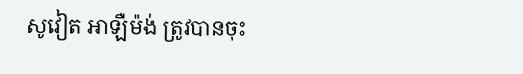សូវៀត អាឡឺម៉ង់ ត្រូវបានចុះ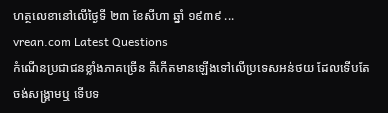ហត្ថលេខានៅលើថ្ងៃទី ២៣ ខែសីហា ឆ្នាំ ១៩៣៩ ...
vrean.com Latest Questions
កំណើនប្រជាជនខ្លាំងភាគច្រើន គឺកើតមានឡើងទៅលើប្រទេសអន់ថយ ដែលទើបតែចង់សង្រ្គាមឬ ទើបទ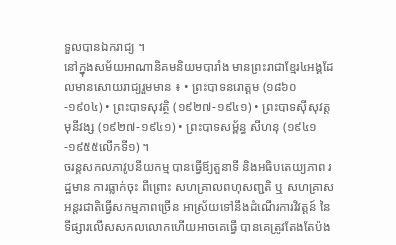ទួលបានឯករាជ្យ ។
នៅក្នុងសម័យអាណានិគមនិយមបារាំង មានព្រះរាជាខ្មែរ៤អង្គដែលមានសោយរាជ្យរួមមាន ៖ • ព្រះបាទនរោត្តម (១៨៦០-១៩០៤) • ព្រះបាទសុវត្ថិ (១៩២៧-១៩៤១) • ព្រះបាទស៊ីសុវត្ត មុនីវង្ស (១៩២៧-១៩៤១) • ព្រះបាទសម្ព័ន្ធ សីហនុ (១៩៤១-១៩៥៥លើកទី១) ។
ចរន្ដសកលភាវូបនីយកម្ម បានធ្វើឪ្យតួនាទី និងអធិបតេយ្យភាព រដ្ឋមាន ការធ្លាក់ចុះ ពីព្រោះ សហគ្រាលពហុសញ្ជតិ ឬ សហគ្រាសអន្តរជាតិធ្វើសកម្មភាពច្រើន អាស្រ័យទៅនឹងដំណើរការវិវត្តន៍ នៃទីផ្សារលើសសកលលោកហើយអាចគេធ្វើ បានគេត្រូវតែងតែប៉ង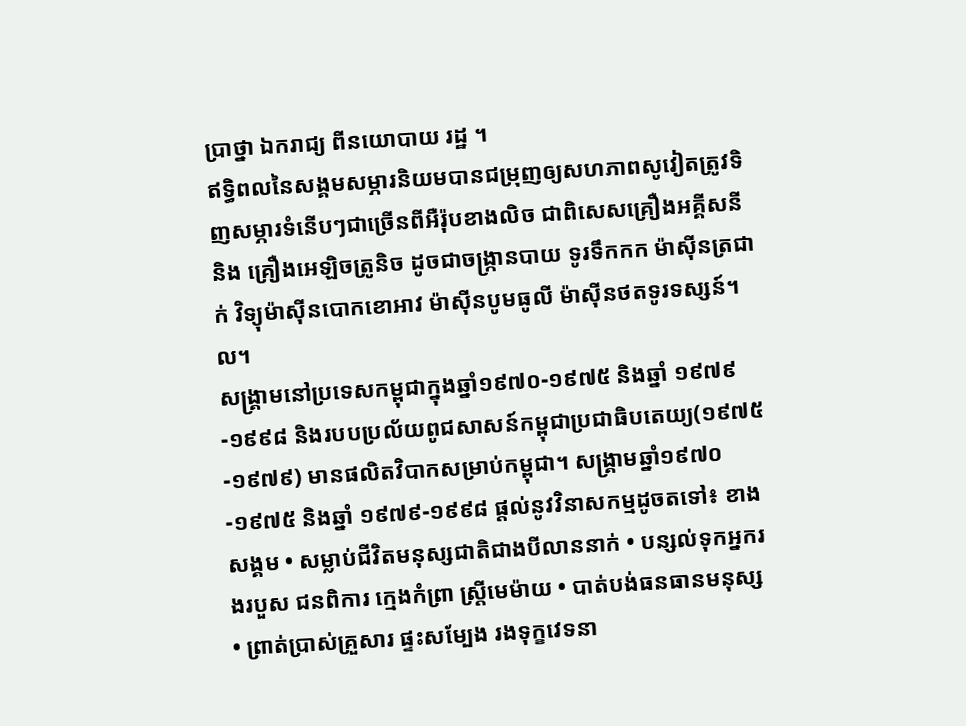ប្រាថ្នា ឯករាជ្យ ពីនយោបាយ រដ្ឋ ។
ឥទ្ធិពលនៃសង្គមសម្ភារនិយមបានជម្រុញឲ្យសហភាពសូវៀតត្រូវទិញសម្ភារទំនើបៗជាច្រើនពីអឺរ៉ុបខាងលិច ជាពិសេសគ្រឿងអគ្គីសនី និង គ្រឿងអេឡិចត្រូនិច ដូចជាចង្រ្កានបាយ ទូរទឹកកក ម៉ាស៊ីនត្រជាក់ វិទ្យុម៉ាស៊ីនបោកខោអាវ ម៉ាស៊ីនបូមធូលី ម៉ាស៊ីនថតទូរទស្សន៍។ល។
សង្រ្គាមនៅប្រទេសកម្ពុជាក្នុងឆ្នាំ១៩៧០-១៩៧៥ និងឆ្នាំ ១៩៧៩-១៩៩៨ និងរបបប្រល័យពូជសាសន៍កម្ពុជាប្រជាធិបតេយ្យ(១៩៧៥-១៩៧៩) មានផលិតវិបាកសម្រាប់កម្ពុជា។ សង្រ្គាមឆ្នាំ១៩៧០-១៩៧៥ និងឆ្នាំ ១៩៧៩-១៩៩៨ ផ្ដល់នូវវិនាសកម្មដូចតទៅ៖ ខាងសង្គម • សម្លាប់ជីវិតមនុស្សជាតិជាងបីលាននាក់ • បន្សល់ទុកអ្នករងរបួស ជនពិការ ក្មេងកំព្រា ស្រ្ដីមេម៉ាយ • បាត់បង់ធនធានមនុស្ស • ព្រាត់ប្រាស់គ្រួសារ ផ្ទះសម្បែង រងទុក្ខវេទនា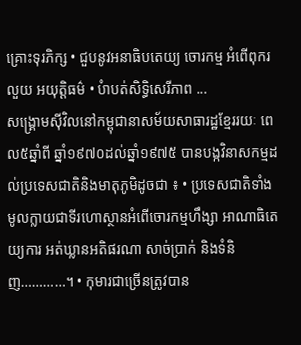គ្រោះទុរភិក្ស • ជួបនូវអនាធិបតេយ្យ ចោរកម្ម អំពើពុករលួយ អយុត្តិធម៌ • បំាបត់សិទ្ធិសេរីភាព ...
សង្រ្គោមស៊ីវិលនៅកម្ពុជានាសម័យសាធារដ្ឋខ្មែររយៈ ពេល៥ឆ្នាំពី ឆ្នាំ១៩៧០ដល់ឆ្នាំ១៩៧៥ បានបង្កវិនាសកម្មដល់ប្រទេសជាតិនិងមាតុភូមិដូចជា ៖ • ប្រទេសជាតិទាំងមូលក្លាយជាទីរហោស្ថានអំពើចោរកម្មហឹង្សា អាណាធិតេយ្យការ អត់ឃ្លានអតិផរណា សាច់ប្រាក់ និងទំនិញ…………។ • កុមារជាច្រើនត្រូវបាន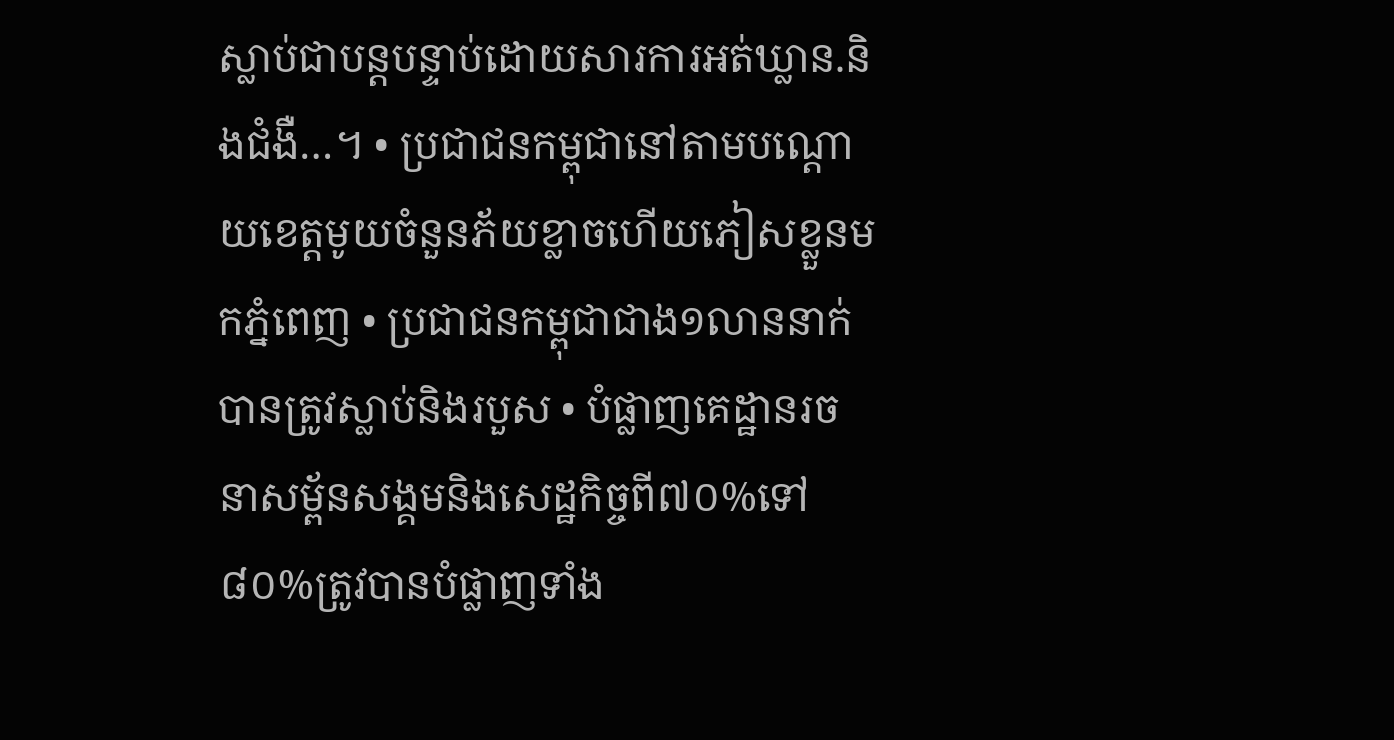ស្លាប់ជាបន្ដបន្ទាប់ដោយសារការអត់ឃ្លាន.និងជំងឺ…។ • ប្រជាជនកម្ពុជានៅតាមបណ្ដោយខេត្ដមូយចំនួនភ័យខ្លាចហើយភៀសខ្លួនមកភ្នំពេញ • ប្រជាជនកម្ពុជាជាង១លាននាក់បានត្រូវស្លាប់និងរបួស • បំផ្លាញគេដ្ឋានរចនាសម្ព័នសង្គមនិងសេដ្ឋកិច្ចពី៧០%ទៅ៨០%ត្រូវបានបំផ្លាញទាំង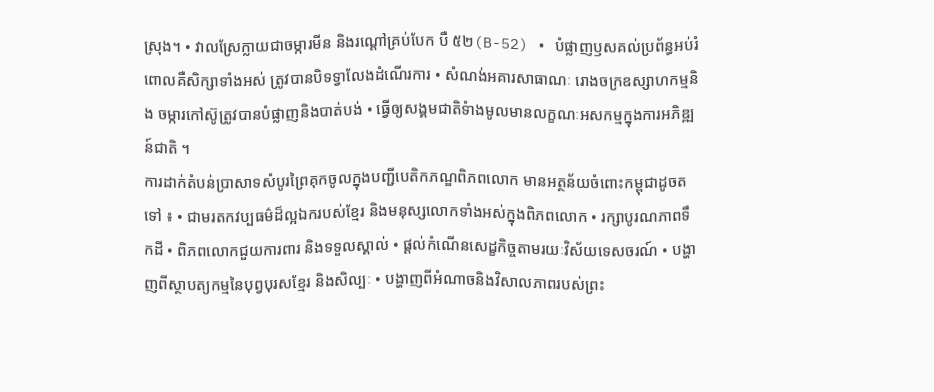ស្រុង។ • វាលស្រែក្លាយជាចម្ការមីន និងរណ្ដៅគ្រប់បែក បឺ ៥២(B-52) • បំផ្លាញឫសគល់ប្រព័ន្ធអប់រំពោលគឺសិក្សាទាំងអស់ ត្រូវបានបិទទ្វាលែងដំណើរការ • សំណង់អគារសាធាណៈ រោងចក្រឧស្សាហកម្មនិង ចម្ការកៅស៊ូត្រូវបានបំផ្លាញនិងបាត់បង់ • ធ្វើឲ្យសង្គមជាតិទំាងមូលមានលក្ខណៈអសកម្មក្នុងការអភិឌ្ឍន៍ជាតិ ។
ការដាក់តំបន់ប្រាសាទសំបូរព្រៃគុកចូលក្នុងបញ្ជីបេតិកភណ្ឌពិភពលោក មានអត្ថន័យចំពោះកម្ពុជាដូចតទៅ ៖ • ជាមរតកវប្បធម៌ដ៏ល្អឯករបស់ខ្មែរ និងមនុស្សលោកទាំងអស់ក្នុងពិភពលោក • រក្សាបូរណភាពទឹកដី • ពិភពលោកជួយការពារ និងទទួលស្គាល់ • ផ្ដល់កំណើនសេដ្ខកិច្ចតាមរយៈវិស័យទេសចរណ៍ • បង្ហាញពីស្ថាបត្យកម្មនៃបុព្វបុរសខ្មែរ និងសិល្បៈ • បង្ហាញពីអំណាចនិងវិសាលភាពរបស់ព្រះ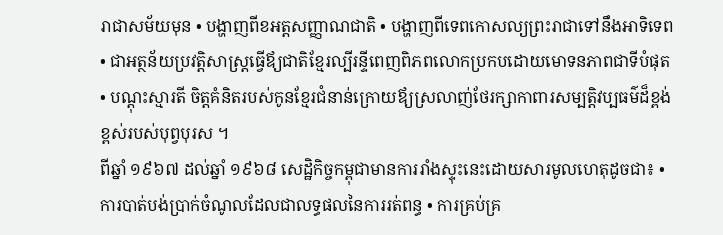រាជាសម័យមុន • បង្ហាញពីខអត្តសញ្ញាណជាតិ • បង្ហាញពីទេពកោសល្យព្រះរាជាទៅនឹងអាទិទេព • ជាអត្ថន័យប្រវត្តិសាស្រ្ដធ្វើឪ្យជាតិខ្មែរល្បីរន្ទីពេញពិភពលោកប្រកបដោយមោទនភាពជាទីបំផុត • បណ្ដុះស្មារតី ចិត្តគំនិតរបស់កូនខ្មែរជំនាន់ក្រោយឪ្យស្រលាញ់ថែរក្សាកាពារសម្បត្តិវប្បធម៌ដ៏ខ្ពង់ខ្ពស់របស់បុព្វបុរស ។
ពីឆ្នាំ ១៩៦៧ ដល់ឆ្នាំ ១៩៦៨ សេដ្ឋិកិច្ចកម្ពុជាមានការរាំងស្ទុះនេះដោយសារមូលហេតុដូចជា៖ • ការបាត់បង់ប្រាក់ចំណូលដែលជាលទ្ធផលនៃការរត់ពន្ធ • ការគ្រប់គ្រ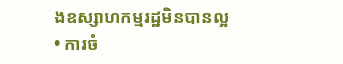ងឧស្សាហកម្មរដ្ឋមិនបានល្អ • ការចំ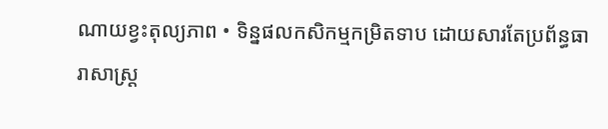ណាយខ្វះតុល្យភាព • ទិន្នផលកសិកម្មកម្រិតទាប ដោយសារតែប្រព័ន្ធធារាសាស្រ្ដ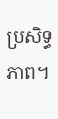ប្រសិទ្ធភាព។